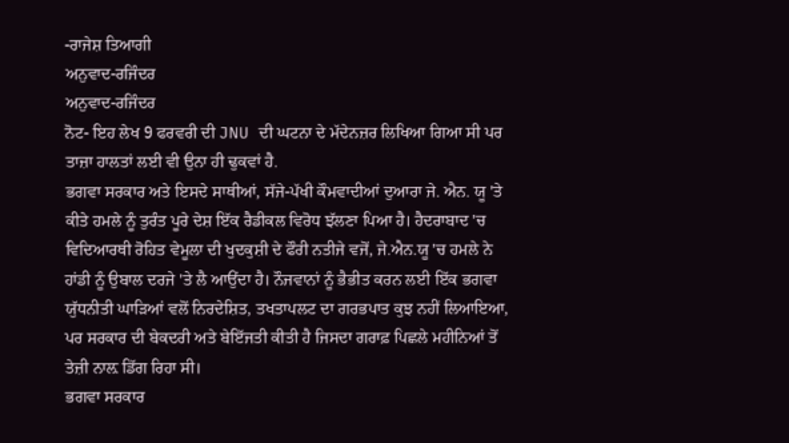-ਰਾਜੇਸ਼ ਤਿਆਗੀ
ਅਨੁਵਾਦ-ਰਜਿੰਦਰ
ਅਨੁਵਾਦ-ਰਜਿੰਦਰ
ਨੋਟ- ਇਹ ਲੇਖ 9 ਫਰਵਰੀ ਦੀ JNU ਦੀ ਘਟਨਾ ਦੇ ਮੱਦੇਨਜ਼ਰ ਲਿਖਿਆ ਗਿਆ ਸੀ ਪਰ ਤਾਜ਼ਾ ਹਾਲਤਾਂ ਲਈ ਵੀ ਉਨਾ ਹੀ ਢੁਕਵਾਂ ਹੈ.
ਭਗਵਾ ਸਰਕਾਰ ਅਤੇ ਇਸਦੇ ਸਾਥੀਆਂ, ਸੱਜੇ-ਪੱਖੀ ਕੌਮਵਾਦੀਆਂ ਦੁਆਰਾ ਜੇ. ਐਨ. ਯੂ 'ਤੇ ਕੀਤੇ ਹਮਲੇ ਨੂੰ ਤੁਰੰਤ ਪੂਰੇ ਦੇਸ਼ ਇੱਕ ਰੈਡੀਕਲ ਵਿਰੋਧ ਝੱਲਣਾ ਪਿਆ ਹੈ। ਹੈਦਰਾਬਾਦ 'ਚ ਵਿਦਿਆਰਥੀ ਰੋਹਿਤ ਵੇਮੂਲਾ ਦੀ ਖੁਦਕੁਸ਼ੀ ਦੇ ਫੌਰੀ ਨਤੀਜੇ ਵਜੋਂ, ਜੇ.ਐਨ.ਯੂ 'ਚ ਹਮਲੇ ਨੇ ਹਾਂਡੀ ਨੂੰ ਉਬਾਲ ਦਰਜੇ 'ਤੇ ਲੈ ਆਉਂਦਾ ਹੈ। ਨੌਜਵਾਨਾਂ ਨੂੰ ਭੈਭੀਤ ਕਰਨ ਲਈ ਇੱਕ ਭਗਵਾ ਯੁੱਧਨੀਤੀ ਘਾੜਿਆਂ ਵਲੋਂ ਨਿਰਦੇਸ਼ਿਤ, ਤਖਤਾਪਲਟ ਦਾ ਗਰਭਪਾਤ ਕੁਝ ਨਹੀਂ ਲਿਆਇਆ, ਪਰ ਸਰਕਾਰ ਦੀ ਬੇਕਦਰੀ ਅਤੇ ਬੇਇੱਜਤੀ ਕੀਤੀ ਹੈ ਜਿਸਦਾ ਗਰਾਫ਼ ਪਿਛਲੇ ਮਹੀਨਿਆਂ ਤੋਂ ਤੇਜ਼ੀ ਨਾਲ਼ ਡਿੱਗ ਰਿਹਾ ਸੀ।
ਭਗਵਾ ਸਰਕਾਰ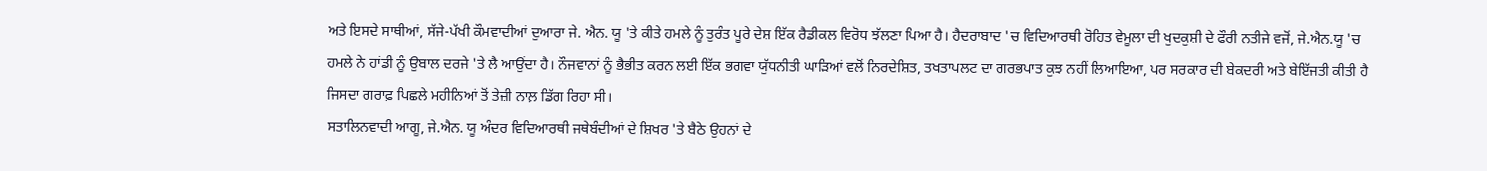ਅਤੇ ਇਸਦੇ ਸਾਥੀਆਂ, ਸੱਜੇ-ਪੱਖੀ ਕੌਮਵਾਦੀਆਂ ਦੁਆਰਾ ਜੇ. ਐਨ. ਯੂ 'ਤੇ ਕੀਤੇ ਹਮਲੇ ਨੂੰ ਤੁਰੰਤ ਪੂਰੇ ਦੇਸ਼ ਇੱਕ ਰੈਡੀਕਲ ਵਿਰੋਧ ਝੱਲਣਾ ਪਿਆ ਹੈ। ਹੈਦਰਾਬਾਦ 'ਚ ਵਿਦਿਆਰਥੀ ਰੋਹਿਤ ਵੇਮੂਲਾ ਦੀ ਖੁਦਕੁਸ਼ੀ ਦੇ ਫੌਰੀ ਨਤੀਜੇ ਵਜੋਂ, ਜੇ.ਐਨ.ਯੂ 'ਚ ਹਮਲੇ ਨੇ ਹਾਂਡੀ ਨੂੰ ਉਬਾਲ ਦਰਜੇ 'ਤੇ ਲੈ ਆਉਂਦਾ ਹੈ। ਨੌਜਵਾਨਾਂ ਨੂੰ ਭੈਭੀਤ ਕਰਨ ਲਈ ਇੱਕ ਭਗਵਾ ਯੁੱਧਨੀਤੀ ਘਾੜਿਆਂ ਵਲੋਂ ਨਿਰਦੇਸ਼ਿਤ, ਤਖਤਾਪਲਟ ਦਾ ਗਰਭਪਾਤ ਕੁਝ ਨਹੀਂ ਲਿਆਇਆ, ਪਰ ਸਰਕਾਰ ਦੀ ਬੇਕਦਰੀ ਅਤੇ ਬੇਇੱਜਤੀ ਕੀਤੀ ਹੈ ਜਿਸਦਾ ਗਰਾਫ਼ ਪਿਛਲੇ ਮਹੀਨਿਆਂ ਤੋਂ ਤੇਜ਼ੀ ਨਾਲ਼ ਡਿੱਗ ਰਿਹਾ ਸੀ।
ਸਤਾਲਿਨਵਾਦੀ ਆਗੂ, ਜੇ.ਐਨ. ਯੂ ਅੰਦਰ ਵਿਦਿਆਰਥੀ ਜਥੇਬੰਦੀਆਂ ਦੇ ਸ਼ਿਖਰ 'ਤੇ ਬੈਠੇ ਉਹਨਾਂ ਦੇ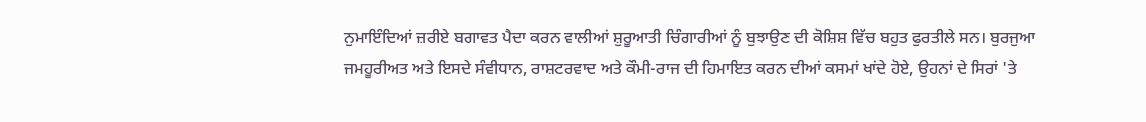ਨੁਮਾਇੰਦਿਆਂ ਜ਼ਰੀਏ ਬਗਾਵਤ ਪੈਦਾ ਕਰਨ ਵਾਲੀਆਂ ਸ਼ੁਰੂਆਤੀ ਚਿੰਗਾਰੀਆਂ ਨੂੰ ਬੁਝਾਉਣ ਦੀ ਕੋਸ਼ਿਸ਼ ਵਿੱਚ ਬਹੁਤ ਫੁਰਤੀਲੇ ਸਨ। ਬੁਰਜੁਆ ਜਮਹੂਰੀਅਤ ਅਤੇ ਇਸਦੇ ਸੰਵੀਧਾਨ, ਰਾਸ਼ਟਰਵਾਦ ਅਤੇ ਕੌਮੀ-ਰਾਜ ਦੀ ਹਿਮਾਇਤ ਕਰਨ ਦੀਆਂ ਕਸਮਾਂ ਖਾਂਦੇ ਹੋਏ, ਉਹਨਾਂ ਦੇ ਸਿਰਾਂ 'ਤੇ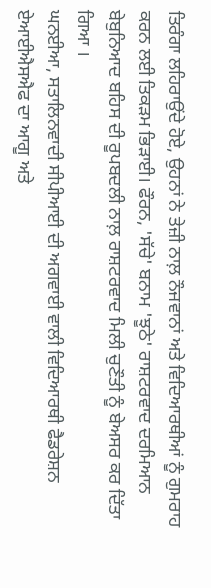ਤਿਰੰਗਾ ਲਹਿਰਾਉਂਦੇ ਹੋਏ, ਉਹਨਾਂ ਨੇ ਤੇਜ਼ੀ ਨਾਲ਼ ਨੌਜਵਾਨਾਂ ਅਤੇ ਵਿਦਿਆਰਥੀਆਂ ਨੂੰ ਗੁਮਰਾਹ ਕਰਨ ਲਈ ਤਿਕੜਮ ਭਿੜਾਈ। ਫੌਰਨ, 'ਸੱਚੇ' ਬਨਾਮ 'ਝੂਠੇ' ਰਾਸ਼ਟਰਵਾਦ ਦਰਮਿਆਨ ਬੇਬੁਨਿਆਦ ਬਹਿਸ ਦੀ ਰੂਪਬਦਲੀ ਨਾਲ਼ ਰਾਸ਼ਟਰਵਾਦ ਮਿਲੀ ਚੁਣੌਤੀ ਨੂੰ ਬੇਅਸਰ ਕਰ ਦਿੱਤਾ ਗਿਆ ।
ਘਨਈਆ, ਸਤਾਲਿਨਵਾਦੀ ਸੀਪੀਆਈ ਦੀ ਅਗਵਾਈ ਵਾਲੀ ਵਿਦਿਆਰਥੀ ਫੈਡਰੇਸ਼ਨ ਏਆਈਐਸਐਫ ਦਾ ਆਗੂ ਅਤੇ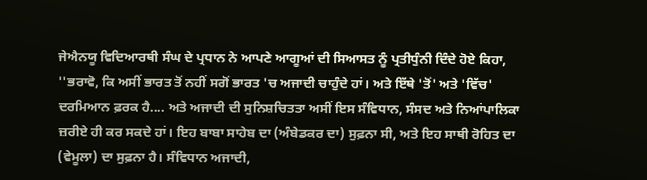ਜੇਐਨਯੂ ਵਿਦਿਆਰਥੀ ਸੰਘ ਦੇ ਪ੍ਰਧਾਨ ਨੇ ਆਪਣੇ ਆਗੂਆਂ ਦੀ ਸਿਆਸਤ ਨੂੰ ਪ੍ਰਤੀਧੁੰਨੀ ਦਿੰਦੇ ਹੋਏ ਕਿਹਾ, ''ਭਰਾਵੋ, ਕਿ ਅਸੀਂ ਭਾਰਤ ਤੋਂ ਨਹੀਂ ਸਗੋਂ ਭਾਰਤ 'ਚ ਅਜਾਦੀ ਚਾਹੁੰਦੇ ਹਾਂ। ਅਤੇ ਇੱਥੇ 'ਤੋਂ' ਅਤੇ 'ਵਿੱਚ' ਦਰਮਿਆਨ ਫ਼ਰਕ ਹੈ.... ਅਤੇ ਅਜਾਦੀ ਦੀ ਸੁਨਿਸ਼ਚਿਤਤਾ ਅਸੀਂ ਇਸ ਸੰਵਿਧਾਨ, ਸੰਸਦ ਅਤੇ ਨਿਆਂਪਾਲਿਕਾ ਜ਼ਰੀਏ ਹੀ ਕਰ ਸਕਦੇ ਹਾਂ। ਇਹ ਬਾਬਾ ਸਾਹੇਬ ਦਾ (ਅੰਬੇਡਕਰ ਦਾ) ਸੁਫ਼ਨਾ ਸੀ, ਅਤੇ ਇਹ ਸਾਥੀ ਰੋਹਿਤ ਦਾ (ਵੇਮੂਲਾ) ਦਾ ਸੁਫ਼ਨਾ ਹੈ। ਸੰਵਿਧਾਨ ਅਜਾਦੀ,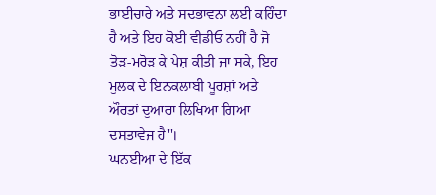ਭਾਈਚਾਰੇ ਅਤੇ ਸਦਭਾਵਨਾ ਲਈ ਕਹਿੰਦਾ ਹੈ ਅਤੇ ਇਹ ਕੋਈ ਵੀਡੀਓ ਨਹੀਂ ਹੈ ਜੋ ਤੋੜ-ਮਰੋੜ ਕੇ ਪੇਸ਼ ਕੀਤੀ ਜਾ ਸਕੇ, ਇਹ ਮੁਲਕ ਦੇ ਇਨਕਲਾਬੀ ਪੂਰਸ਼ਾਂ ਅਤੇ ਔਰਤਾਂ ਦੁਆਰਾ ਲਿਖਿਆ ਗਿਆ ਦਸਤਾਵੇਜ ਹੈ''।
ਘਨਈਆ ਦੇ ਇੱਕ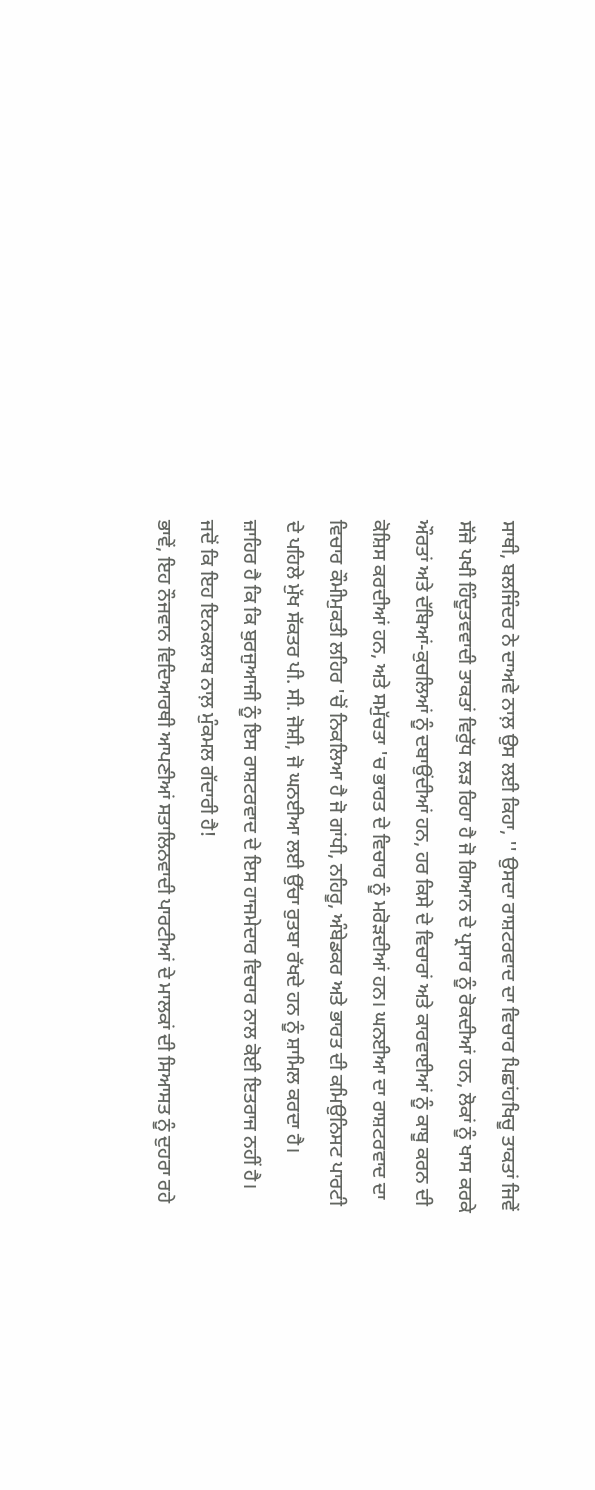ਸਾਥੀ, ਬਲਜਿੰਦਰ ਨੇ ਦਾਅਵੇ ਨਾਲ਼ ਉਸ ਲਈ ਕਿਹਾ, '' ਉਸਦਾ ਰਾਸ਼ਟਰਵਾਦ ਦਾ ਵਿਚਾਰ ਪਿਛਾਂਹਖਿਚੂ ਤਾਕਤਾਂ ਜਿਵੇਂ ਸੱਜੇ ਪਖੀ ਹਿੰਦੂਤਵਵਾਦੀ ਤਾਕਤਾਂ ਵਿਰੁੱਧ ਲੜ ਰਿਹਾ ਹੈ ਜੋ ਗਿਆਨ ਦੇ ਪ੍ਰਸਾਰ ਨੂੰ ਰੋਕਦੀਆਂ ਹਨ, ਲੋਕਾਂ ਨੂੰ ਖਾਸ ਕਰਕੇ ਔਰਤਾਂ ਅਤੇ ਦੱਬਿਆਂ-ਕੁਚਲਿਆਂ ਨੂੰ ਦਬਾਉਂਦੀਆਂ ਹਨ, ਹਰ ਕਿਸੇ ਦੇ ਵਿਚਾਰਾਂ ਅਤੇ ਕਾਰਵਾਈਆਂ ਨੂੰ ਕਾਬੂ ਕਰਨ ਦੀ ਕੋਸ਼ਿਸ ਕਰਦੀਆਂ ਹਨ, ਅਤੇ ਸਮੁੱਚਤਾ 'ਚ ਭਾਰਤ ਦੇ ਵਿਚਾਰ ਨੂੰ ਮਰੋੜਦੀਆਂ ਹਨ। ਘਨਈਆ ਦਾ ਰਾਸ਼ਟਰਵਾਦ ਦਾ ਵਿਚਾਰ ਕੌਮੀਮੁਕਤੀ ਲਹਿਰ 'ਚੋਂ ਨਿਕਲਿਆ ਹੈ ਜੋ ਗਾਂਧੀ, ਨਹਿਰੂ, ਅੰਬੇਡਕਰ ਅਤੇ ਭਾਰਤ ਦੀ ਕਮਿਉਨਿਸਟ ਪਾਰਟੀ ਦੇ ਪਹਿਲੇ ਮੁੱਖ ਸੱਕਤਰ ਪੀ. ਸੀ. ਜੋਸ਼ੀ, ਜੋ ਘਨਈਆ ਲਈ ਉੱਚਾ ਰੁਤਬਾ ਰੱਖਦੇ ਹਨ ਨੂੰ ਸ਼ਾਮਿਲ ਕਰਦਾ ਹੈ।
ਜ਼ਾਹਿਰ ਹੈ ਕਿ ਕਿ ਬੁਰਜੁਆਜੀ ਨੂੰ ਇਸ ਰਾਸ਼ਟਰਵਾਦ ਦੇ ਇਸ ਹਾਜਮੇਦਾਰ ਵਿਚਾਰ ਨਾਲ ਕੋਈ ਇਤਰਾਜ ਨਹੀਂ ਹੈ। ਜਦੋਂ ਕਿ ਇਹ ਇਨਕਲਾਬ ਨਾਲ਼ ਮੁੰਕਮਲ ਗੱਦਾਰੀ ਹੈ!
ਭਾਵੇਂ, ਇਹ ਨੌਜਵਾਨ ਵਿਦਿਆਰਥੀ ਆਪਣੀਆਂ ਸਤਾਲਿਨਵਾਦੀ ਪਾਰਟੀਆਂ ਦੇ ਮਾਲਕਾਂ ਦੀ ਸਿਆਸਤ ਨੂੰ ਦੁਹਰਾ ਰਹੇ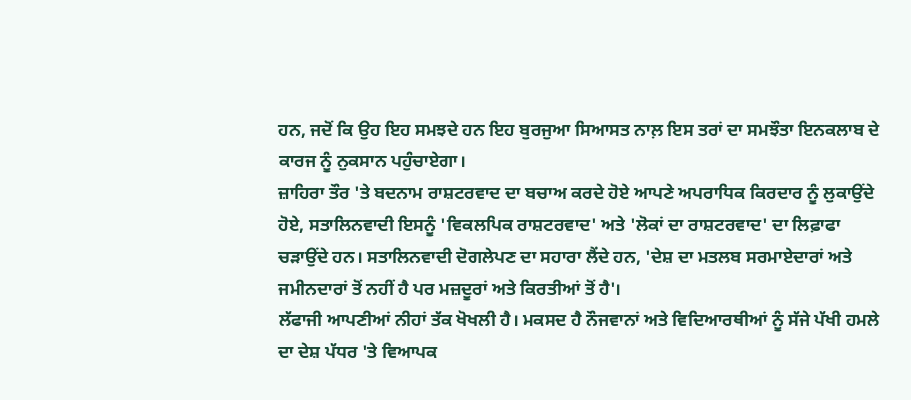ਹਨ, ਜਦੋਂ ਕਿ ਉਹ ਇਹ ਸਮਝਦੇ ਹਨ ਇਹ ਬੁਰਜੁਆ ਸਿਆਸਤ ਨਾਲ਼ ਇਸ ਤਰਾਂ ਦਾ ਸਮਝੌਤਾ ਇਨਕਲਾਬ ਦੇ ਕਾਰਜ ਨੂੰ ਨੁਕਸਾਨ ਪਹੁੰਚਾਏਗਾ।
ਜ਼ਾਹਿਰਾ ਤੌਰ 'ਤੇ ਬਦਨਾਮ ਰਾਸ਼ਟਰਵਾਦ ਦਾ ਬਚਾਅ ਕਰਦੇ ਹੋਏ ਆਪਣੇ ਅਪਰਾਧਿਕ ਕਿਰਦਾਰ ਨੂੰ ਲੁਕਾਉਂਦੇ ਹੋਏ, ਸਤਾਲਿਨਵਾਦੀ ਇਸਨੂੰ 'ਵਿਕਲਪਿਕ ਰਾਸ਼ਟਰਵਾਦ' ਅਤੇ 'ਲੋਕਾਂ ਦਾ ਰਾਸ਼ਟਰਵਾਦ' ਦਾ ਲਿਫ਼ਾਫਾ ਚੜਾਉਂਦੇ ਹਨ। ਸਤਾਲਿਨਵਾਦੀ ਦੋਗਲੇਪਣ ਦਾ ਸਹਾਰਾ ਲੈਂਦੇ ਹਨ, 'ਦੇਸ਼ ਦਾ ਮਤਲਬ ਸਰਮਾਏਦਾਰਾਂ ਅਤੇ ਜਮੀਨਦਾਰਾਂ ਤੋਂ ਨਹੀਂ ਹੈ ਪਰ ਮਜ਼ਦੂਰਾਂ ਅਤੇ ਕਿਰਤੀਆਂ ਤੋਂ ਹੈ'।
ਲੱਫਾਜੀ ਆਪਣੀਆਂ ਨੀਹਾਂ ਤੱਕ ਖੋਖਲੀ ਹੈ। ਮਕਸਦ ਹੈ ਨੌਜਵਾਨਾਂ ਅਤੇ ਵਿਦਿਆਰਥੀਆਂ ਨੂੰ ਸੱਜੇ ਪੱਖੀ ਹਮਲੇ ਦਾ ਦੇਸ਼ ਪੱਧਰ 'ਤੇ ਵਿਆਪਕ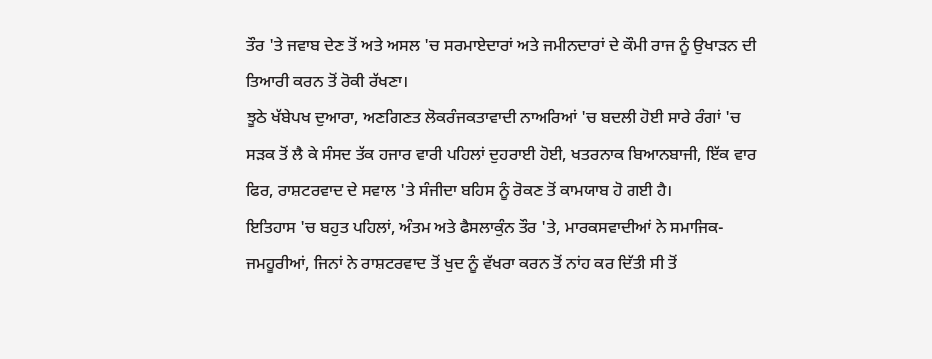ਤੌਰ 'ਤੇ ਜਵਾਬ ਦੇਣ ਤੋਂ ਅਤੇ ਅਸਲ 'ਚ ਸਰਮਾਏਦਾਰਾਂ ਅਤੇ ਜਮੀਨਦਾਰਾਂ ਦੇ ਕੌਮੀ ਰਾਜ ਨੂੰ ਉਖਾੜਨ ਦੀ ਤਿਆਰੀ ਕਰਨ ਤੋਂ ਰੋਕੀ ਰੱਖਣਾ।
ਝੂਠੇ ਖੱਬੇਪਖ ਦੁਆਰਾ, ਅਣਗਿਣਤ ਲੋਕਰੰਜਕਤਾਵਾਦੀ ਨਾਅਰਿਆਂ 'ਚ ਬਦਲੀ ਹੋਈ ਸਾਰੇ ਰੰਗਾਂ 'ਚ ਸੜਕ ਤੋਂ ਲੈ ਕੇ ਸੰਸਦ ਤੱਕ ਹਜਾਰ ਵਾਰੀ ਪਹਿਲਾਂ ਦੁਹਰਾਈ ਹੋਈ, ਖਤਰਨਾਕ ਬਿਆਨਬਾਜੀ, ਇੱਕ ਵਾਰ ਫਿਰ, ਰਾਸ਼ਟਰਵਾਦ ਦੇ ਸਵਾਲ 'ਤੇ ਸੰਜੀਦਾ ਬਹਿਸ ਨੂੰ ਰੋਕਣ ਤੋਂ ਕਾਮਯਾਬ ਹੋ ਗਈ ਹੈ।
ਇਤਿਹਾਸ 'ਚ ਬਹੁਤ ਪਹਿਲਾਂ, ਅੰਤਮ ਅਤੇ ਫੈਸਲਾਕੁੰਨ ਤੌਰ 'ਤੇ, ਮਾਰਕਸਵਾਦੀਆਂ ਨੇ ਸਮਾਜਿਕ-ਜਮਹੂਰੀਆਂ, ਜਿਨਾਂ ਨੇ ਰਾਸ਼ਟਰਵਾਦ ਤੋਂ ਖੁਦ ਨੂੰ ਵੱਖਰਾ ਕਰਨ ਤੋਂ ਨਾਂਹ ਕਰ ਦਿੱਤੀ ਸੀ ਤੋਂ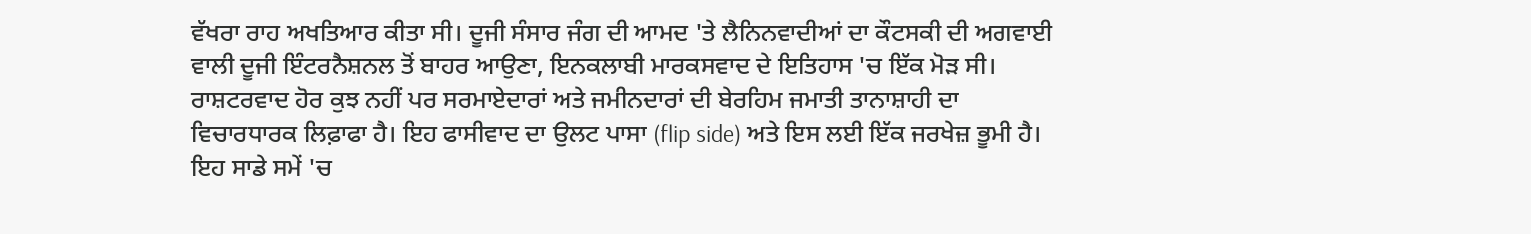ਵੱਖਰਾ ਰਾਹ ਅਖਤਿਆਰ ਕੀਤਾ ਸੀ। ਦੂਜੀ ਸੰਸਾਰ ਜੰਗ ਦੀ ਆਮਦ 'ਤੇ ਲੈਨਿਨਵਾਦੀਆਂ ਦਾ ਕੌਟਸਕੀ ਦੀ ਅਗਵਾਈ ਵਾਲੀ ਦੂਜੀ ਇੰਟਰਨੈਸ਼ਨਲ ਤੋਂ ਬਾਹਰ ਆਉਣਾ, ਇਨਕਲਾਬੀ ਮਾਰਕਸਵਾਦ ਦੇ ਇਤਿਹਾਸ 'ਚ ਇੱਕ ਮੋੜ ਸੀ।
ਰਾਸ਼ਟਰਵਾਦ ਹੋਰ ਕੁਝ ਨਹੀਂ ਪਰ ਸਰਮਾਏਦਾਰਾਂ ਅਤੇ ਜਮੀਨਦਾਰਾਂ ਦੀ ਬੇਰਹਿਮ ਜਮਾਤੀ ਤਾਨਾਸ਼ਾਹੀ ਦਾ ਵਿਚਾਰਧਾਰਕ ਲਿਫ਼ਾਫਾ ਹੈ। ਇਹ ਫਾਸੀਵਾਦ ਦਾ ਉਲਟ ਪਾਸਾ (flip side) ਅਤੇ ਇਸ ਲਈ ਇੱਕ ਜਰਖੇਜ਼ ਭੂਮੀ ਹੈ। ਇਹ ਸਾਡੇ ਸਮੇਂ 'ਚ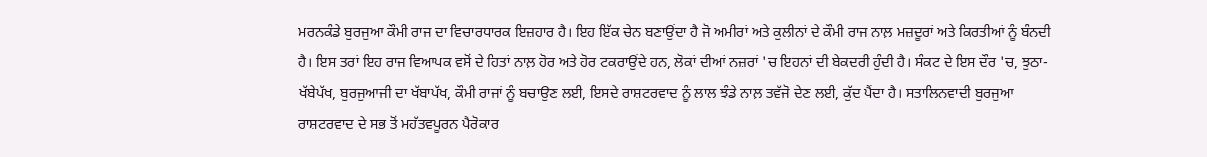ਮਰਨਕੰਡੇ ਬੁਰਜੁਆ ਕੌਮੀ ਰਾਜ ਦਾ ਵਿਚਾਰਧਾਰਕ ਇਜ਼ਹਾਰ ਹੈ। ਇਹ ਇੱਕ ਚੇਨ ਬਣਾਉਂਦਾ ਹੈ ਜੋ ਅਮੀਰਾਂ ਅਤੇ ਕੁਲੀਨਾਂ ਦੇ ਕੌਮੀ ਰਾਜ ਨਾਲ਼ ਮਜ਼ਦੂਰਾਂ ਅਤੇ ਕਿਰਤੀਆਂ ਨੂੰ ਬੰਨਦੀ ਹੈ। ਇਸ ਤਰਾਂ ਇਹ ਰਾਜ ਵਿਆਪਕ ਵਸੋਂ ਦੇ ਹਿਤਾਂ ਨਾਲ਼ ਹੋਰ ਅਤੇ ਹੋਰ ਟਕਰਾਉਂਦੇ ਹਨ, ਲੋਕਾਂ ਦੀਆਂ ਨਜ਼ਰਾਂ 'ਚ ਇਹਨਾਂ ਦੀ ਬੇਕਦਰੀ ਹੁੰਦੀ ਹੈ। ਸੰਕਟ ਦੇ ਇਸ ਦੌਰ 'ਚ, ਝੁਠਾ-ਖੱਬੇਪੱਖ, ਬੁਰਜੁਆਜੀ ਦਾ ਖੱਬਾਪੱਖ, ਕੌਮੀ ਰਾਜਾਂ ਨੂੰ ਬਚਾਉਣ ਲਈ, ਇਸਦੇ ਰਾਸ਼ਟਰਵਾਦ ਨੂੰ ਲਾਲ ਝੰਡੇ ਨਾਲ਼ ਤਵੱਜੋ ਦੇਣ ਲਈ, ਕੁੱਦ ਪੈਂਦਾ ਹੈ। ਸਤਾਲਿਨਵਾਦੀ ਬੁਰਜੁਆ ਰਾਸ਼ਟਰਵਾਦ ਦੇ ਸਭ ਤੋਂ ਮਹੱਤਵਪੂਰਨ ਪੈਰੋਕਾਰ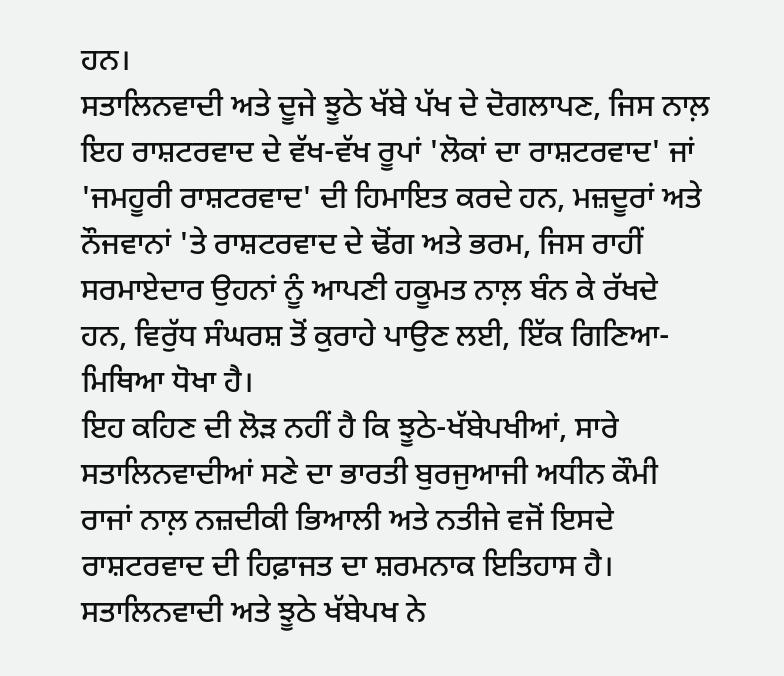ਹਨ।
ਸਤਾਲਿਨਵਾਦੀ ਅਤੇ ਦੂਜੇ ਝੂਠੇ ਖੱਬੇ ਪੱਖ ਦੇ ਦੋਗਲਾਪਣ, ਜਿਸ ਨਾਲ਼ ਇਹ ਰਾਸ਼ਟਰਵਾਦ ਦੇ ਵੱਖ-ਵੱਖ ਰੂਪਾਂ 'ਲੋਕਾਂ ਦਾ ਰਾਸ਼ਟਰਵਾਦ' ਜਾਂ 'ਜਮਹੂਰੀ ਰਾਸ਼ਟਰਵਾਦ' ਦੀ ਹਿਮਾਇਤ ਕਰਦੇ ਹਨ, ਮਜ਼ਦੂਰਾਂ ਅਤੇ ਨੌਜਵਾਨਾਂ 'ਤੇ ਰਾਸ਼ਟਰਵਾਦ ਦੇ ਢੋਂਗ ਅਤੇ ਭਰਮ, ਜਿਸ ਰਾਹੀਂ ਸਰਮਾਏਦਾਰ ਉਹਨਾਂ ਨੂੰ ਆਪਣੀ ਹਕੂਮਤ ਨਾਲ਼ ਬੰਨ ਕੇ ਰੱਖਦੇ ਹਨ, ਵਿਰੁੱਧ ਸੰਘਰਸ਼ ਤੋਂ ਕੁਰਾਹੇ ਪਾਉਣ ਲਈ, ਇੱਕ ਗਿਣਿਆ-ਮਿਥਿਆ ਧੋਖਾ ਹੈ।
ਇਹ ਕਹਿਣ ਦੀ ਲੋੜ ਨਹੀਂ ਹੈ ਕਿ ਝੂਠੇ-ਖੱਬੇਪਖੀਆਂ, ਸਾਰੇ ਸਤਾਲਿਨਵਾਦੀਆਂ ਸਣੇ ਦਾ ਭਾਰਤੀ ਬੁਰਜੁਆਜੀ ਅਧੀਨ ਕੌਮੀ ਰਾਜਾਂ ਨਾਲ਼ ਨਜ਼ਦੀਕੀ ਭਿਆਲੀ ਅਤੇ ਨਤੀਜੇ ਵਜੋਂ ਇਸਦੇ ਰਾਸ਼ਟਰਵਾਦ ਦੀ ਹਿਫ਼ਾਜਤ ਦਾ ਸ਼ਰਮਨਾਕ ਇਤਿਹਾਸ ਹੈ।
ਸਤਾਲਿਨਵਾਦੀ ਅਤੇ ਝੂਠੇ ਖੱਬੇਪਖ ਨੇ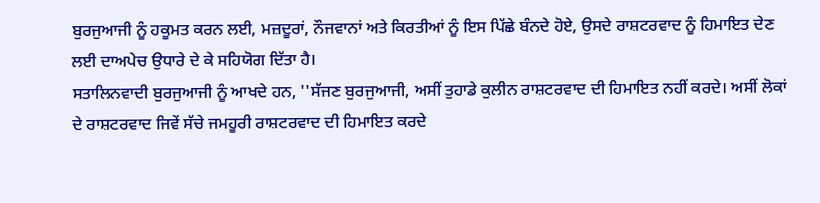ਬੁਰਜੁਆਜੀ ਨੂੰ ਹਕੂਮਤ ਕਰਨ ਲਈ, ਮਜ਼ਦੂਰਾਂ, ਨੌਜਵਾਨਾਂ ਅਤੇ ਕਿਰਤੀਆਂ ਨੂੰ ਇਸ ਪਿੱਛੇ ਬੰਨਦੇ ਹੋਏ, ਉਸਦੇ ਰਾਸ਼ਟਰਵਾਦ ਨੂੰ ਹਿਮਾਇਤ ਦੇਣ ਲਈ ਦਾਅਪੇਚ ਉਧਾਰੇ ਦੇ ਕੇ ਸਹਿਯੋਗ ਦਿੱਤਾ ਹੈ।
ਸਤਾਲਿਨਵਾਦੀ ਬੁਰਜੁਆਜੀ ਨੂੰ ਆਖਦੇ ਹਨ, ''ਸੱਜਣ ਬੁਰਜੁਆਜੀ, ਅਸੀਂ ਤੁਹਾਡੇ ਕੁਲੀਨ ਰਾਸ਼ਟਰਵਾਦ ਦੀ ਹਿਮਾਇਤ ਨਹੀਂ ਕਰਦੇ। ਅਸੀਂ ਲੋਕਾਂ ਦੇ ਰਾਸ਼ਟਰਵਾਦ ਜਿਵੇਂ ਸੱਚੇ ਜਮਹੂਰੀ ਰਾਸ਼ਟਰਵਾਦ ਦੀ ਹਿਮਾਇਤ ਕਰਦੇ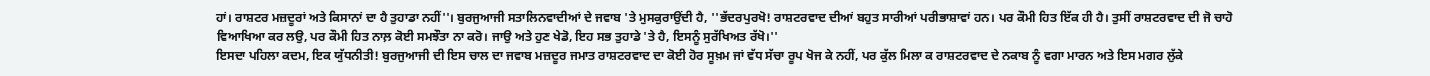ਹਾਂ। ਰਾਸ਼ਟਰ ਮਜ਼ਦੂਰਾਂ ਅਤੇ ਕਿਸਾਨਾਂ ਦਾ ਹੈ ਤੁਹਾਡਾ ਨਹੀਂ''। ਬੁਰਜੁਆਜੀ ਸਤਾਲਿਨਵਾਦੀਆਂ ਦੇ ਜਵਾਬ 'ਤੇ ਮੁਸਕੁਰਾਉਂਦੀ ਹੈ, ''ਭੱਦਰਪੁਰਖੋ! ਰਾਸ਼ਟਰਵਾਦ ਦੀਆਂ ਬਹੁਤ ਸਾਰੀਆਂ ਪਰੀਭਾਸ਼ਾਵਾਂ ਹਨ। ਪਰ ਕੌਮੀ ਹਿਤ ਇੱਕ ਹੀ ਹੈ। ਤੁਸੀਂ ਰਾਸ਼ਟਰਵਾਦ ਦੀ ਜੋ ਚਾਹੋ ਵਿਆਖਿਆ ਕਰ ਲਉ, ਪਰ ਕੌਮੀ ਹਿਤ ਨਾਲ਼ ਕੋਈ ਸਮਝੌਤਾ ਨਾ ਕਰੋ। ਜਾਉ ਅਤੇ ਹੁਣ ਖੇਡੋ, ਇਹ ਸਭ ਤੁਹਾਡੇ 'ਤੇ ਹੈ, ਇਸਨੂੰ ਸੁਰੱਖਿਅਤ ਰੱਖੋ।''
ਇਸਦਾ ਪਹਿਲਾ ਕਦਮ, ਇਕ ਯੁੱਧਨੀਤੀ! ਬੁਰਜੁਆਜੀ ਦੀ ਇਸ ਚਾਲ ਦਾ ਜਵਾਬ ਮਜ਼ਦੂਰ ਜਮਾਤ ਰਾਸ਼ਟਰਵਾਦ ਦਾ ਕੋਈ ਹੋਰ ਸੂਖ਼ਮ ਜਾਂ ਵੱਧ ਸੱਚਾ ਰੂਪ ਖੋਜ ਕੇ ਨਹੀਂ, ਪਰ ਕੁੱਲ ਮਿਲਾ ਕ ਰਾਸ਼ਟਰਵਾਦ ਦੇ ਨਕਾਬ ਨੂੰ ਵਗਾ ਮਾਰਨ ਅਤੇ ਇਸ ਮਗਰ ਲੁੱਕੇ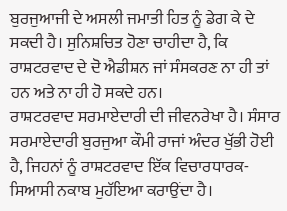ਬੁਰਜੁਆਜੀ ਦੇ ਅਸਲੀ ਜਮਾਤੀ ਹਿਤ ਨੂੰ ਡੇਗ ਕੇ ਦੇ ਸਕਦੀ ਹੈ। ਸੁਨਿਸ਼ਚਿਤ ਹੋਣਾ ਚਾਹੀਦਾ ਹੈ, ਕਿ ਰਾਸ਼ਟਰਵਾਦ ਦੇ ਦੋ ਐਡੀਸ਼ਨ ਜਾਂ ਸੰਸਕਰਣ ਨਾ ਹੀ ਤਾਂ ਹਨ ਅਤੇ ਨਾ ਹੀ ਹੋ ਸਕਦੇ ਹਨ।
ਰਾਸ਼ਟਰਵਾਦ ਸਰਮਾਏਦਾਰੀ ਦੀ ਜੀਵਨਰੇਖਾ ਹੈ। ਸੰਸਾਰ ਸਰਮਾਏਦਾਰੀ ਬੁਰਜੁਆ ਕੌਮੀ ਰਾਜਾਂ ਅੰਦਰ ਖੁੱਭੀ ਹੋਈ ਹੈ, ਜਿਹਨਾਂ ਨੂੰ ਰਾਸ਼ਟਰਵਾਦ ਇੱਕ ਵਿਚਾਰਧਾਰਕ-ਸਿਆਸੀ ਨਕਾਬ ਮੁਹੱਇਆ ਕਰਾਉਂਦਾ ਹੈ।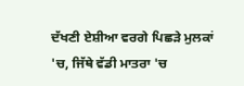ਦੱਖਣੀ ਏਸ਼ੀਆ ਵਰਗੇ ਪਿਛੜੇ ਮੁਲਕਾਂ 'ਚ, ਜਿੱਥੇ ਵੱਡੀ ਮਾਤਰਾ 'ਚ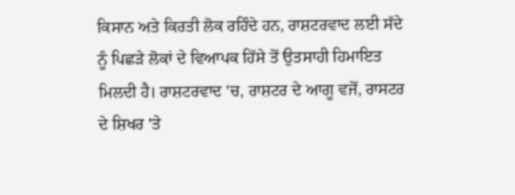ਕਿਸਾਨ ਅਤੇ ਕਿਰਤੀ ਲੋਕ ਰਹਿੰਦੇ ਹਨ, ਰਾਸ਼ਟਰਵਾਦ ਲਈ ਸੱਦੇ ਨੂੰ ਪਿਛੜੇ ਲੋਕਾਂ ਦੇ ਵਿਆਪਕ ਹਿੱਸੇ ਤੋਂ ਉਤਸਾਹੀ ਹਿਮਾਇਤ ਮਿਲਦੀ ਹੈ। ਰਾਸ਼ਟਰਵਾਦ 'ਚ, ਰਾਸ਼ਟਰ ਦੇ ਆਗੂ ਵਜੋਂ, ਰਾਸਟਰ ਦੇ ਸ਼ਿਖਰ 'ਤੇ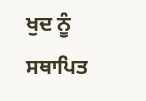ਖੁਦ ਨੂੰ ਸਥਾਪਿਤ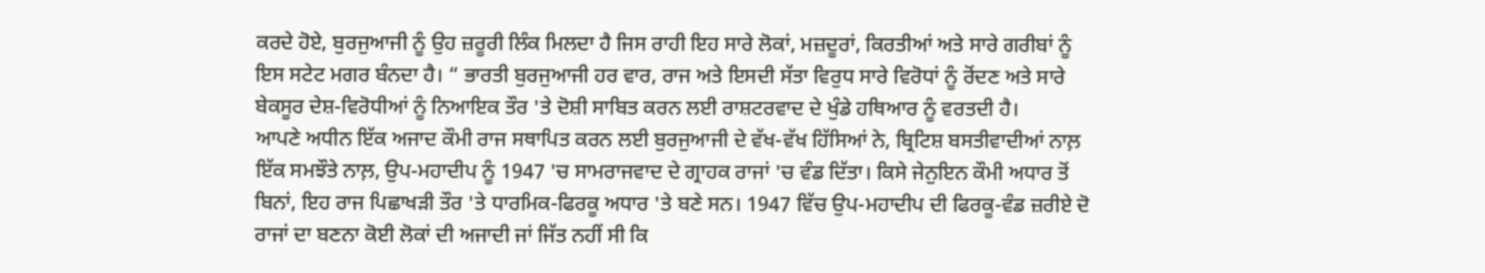ਕਰਦੇ ਹੋਏ, ਬੁਰਜੁਆਜੀ ਨੂੰ ਉਹ ਜ਼ਰੂਰੀ ਲਿੰਕ ਮਿਲਦਾ ਹੈ ਜਿਸ ਰਾਹੀ ਇਹ ਸਾਰੇ ਲੋਕਾਂ, ਮਜ਼ਦੂਰਾਂ, ਕਿਰਤੀਆਂ ਅਤੇ ਸਾਰੇ ਗਰੀਬਾਂ ਨੂੰ ਇਸ ਸਟੇਟ ਮਗਰ ਬੰਨਦਾ ਹੈ। “ ਭਾਰਤੀ ਬੁਰਜੁਆਜੀ ਹਰ ਵਾਰ, ਰਾਜ ਅਤੇ ਇਸਦੀ ਸੱਤਾ ਵਿਰੁਧ ਸਾਰੇ ਵਿਰੋਧਾਂ ਨੂੰ ਰੋਂਦਣ ਅਤੇ ਸਾਰੇ ਬੇਕਸੂਰ ਦੇਸ਼-ਵਿਰੋਧੀਆਂ ਨੂੰ ਨਿਆਇਕ ਤੌਰ 'ਤੇ ਦੋਸ਼ੀ ਸਾਬਿਤ ਕਰਨ ਲਈ ਰਾਸ਼ਟਰਵਾਦ ਦੇ ਖੁੰਡੇ ਹਥਿਆਰ ਨੂੰ ਵਰਤਦੀ ਹੈ।
ਆਪਣੇ ਅਧੀਨ ਇੱਕ ਅਜਾਦ ਕੌਮੀ ਰਾਜ ਸਥਾਪਿਤ ਕਰਨ ਲਈ ਬੁਰਜੁਆਜੀ ਦੇ ਵੱਖ-ਵੱਖ ਹਿੱਸਿਆਂ ਨੇ, ਬ੍ਰਿਟਿਸ਼ ਬਸਤੀਵਾਦੀਆਂ ਨਾਲ਼ ਇੱਕ ਸਮਝੌਤੇ ਨਾਲ਼, ਉਪ-ਮਹਾਦੀਪ ਨੂੰ 1947 'ਚ ਸਾਮਰਾਜਵਾਦ ਦੇ ਗ੍ਰਾਹਕ ਰਾਜਾਂ 'ਚ ਵੰਡ ਦਿੱਤਾ। ਕਿਸੇ ਜੇਨੁਇਨ ਕੌਮੀ ਅਧਾਰ ਤੋਂ ਬਿਨਾਂ, ਇਹ ਰਾਜ ਪਿਛਾਖੜੀ ਤੌਰ 'ਤੇ ਧਾਰਮਿਕ-ਫਿਰਕੂ ਅਧਾਰ 'ਤੇ ਬਣੇ ਸਨ। 1947 ਵਿੱਚ ਉਪ-ਮਹਾਦੀਪ ਦੀ ਫਿਰਕੂ-ਵੰਡ ਜ਼ਰੀਏ ਦੋ ਰਾਜਾਂ ਦਾ ਬਣਨਾ ਕੋਈ ਲੋਕਾਂ ਦੀ ਅਜਾਦੀ ਜਾਂ ਜਿੱਤ ਨਹੀਂ ਸੀ ਕਿ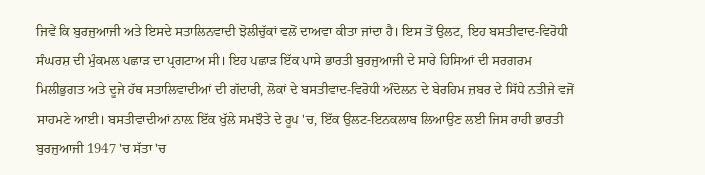ਜਿਵੇਂ ਕਿ ਬੁਰਜੁਆਜੀ ਅਤੇ ਇਸਦੇ ਸਤਾਲਿਨਵਾਦੀ ਝੋਲੀਚੁੱਕਾਂ ਵਲੋਂ ਦਾਅਵਾ ਕੀਤਾ ਜਾਂਦਾ ਹੈ। ਇਸ ਤੋਂ ਉਲਟ, ਇਹ ਬਸਤੀਵਾਦ-ਵਿਰੋਧੀ ਸੰਘਰਸ਼ ਦੀ ਮੁੰਕਮਲ ਪਛਾੜ ਦਾ ਪ੍ਰਗਟਾਅ ਸੀ। ਇਹ ਪਛਾੜ ਇੱਕ ਪਾਸੇ ਭਾਰਤੀ ਬੁਰਜੁਆਜੀ ਦੇ ਸਾਰੇ ਹਿਸਿਆਂ ਦੀ ਸਰਗਰਮ ਮਿਲੀਭੁਗਤ ਅਤੇ ਦੂਜੇ ਹੱਥ ਸਤਾਲਿਵਾਦੀਆਂ ਦੀ ਗੱਦਾਰੀ, ਲੋਕਾਂ ਦੇ ਬਸਤੀਵਾਦ-ਵਿਰੋਧੀ ਅੰਦੋਲਨ ਦੇ ਬੇਰਹਿਮ ਜ਼ਬਰ ਦੇ ਸਿੱਧੇ ਨਤੀਜੇ ਵਜੋਂ ਸਾਹਮਣੇ ਆਈ। ਬਸਤੀਵਾਦੀਆਂ ਨਾਲ਼ ਇੱਕ ਖੁੱਲੇ ਸਮਝੌਤੇ ਦੇ ਰੂਪ 'ਚ, ਇੱਕ ਉਲਟ-ਇਨਕਲਾਬ ਲਿਆਉਣ ਲਈ ਜਿਸ ਰਾਹੀ ਭਾਰਤੀ ਬੁਰਜੁਆਜੀ 1947 'ਚ ਸੱਤਾ 'ਚ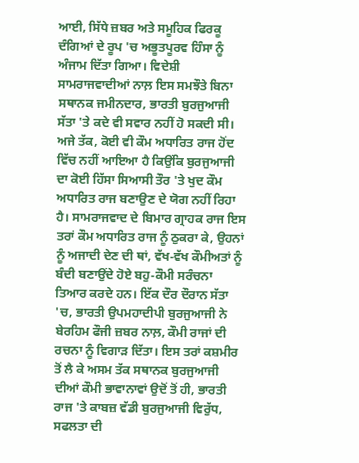ਆਈ, ਸਿੱਧੇ ਜ਼ਬਰ ਅਤੇ ਸਮੂਹਿਕ ਫਿਰਕੂ ਦੰਗਿਆਂ ਦੇ ਰੂਪ 'ਚ ਅਭੂਤਪੂਰਵ ਹਿੰਸਾ ਨੂੰ ਅੰਜਾਮ ਦਿੱਤਾ ਗਿਆ। ਵਿਦੇਸ਼ੀ ਸਾਮਰਾਜਵਾਦੀਆਂ ਨਾਲ਼ ਇਸ ਸਮਝੌਤੇ ਬਿਨਾ ਸਥਾਨਕ ਜਮੀਨਦਾਰ, ਭਾਰਤੀ ਬੁਰਜੁਆਜੀ ਸੱਤਾ 'ਤੇ ਕਦੇ ਵੀ ਸਵਾਰ ਨਹੀਂ ਹੋ ਸਕਦੀ ਸੀ।
ਅਜੇ ਤੱਕ, ਕੋਈ ਵੀ ਕੌਮ ਅਧਾਰਿਤ ਰਾਜ ਹੋਂਦ ਵਿੱਚ ਨਹੀਂ ਆਇਆ ਹੈ ਕਿਉਂਕਿ ਬੁਰਜੁਆਜੀ ਦਾ ਕੋਈ ਹਿੱਸਾ ਸਿਆਸੀ ਤੌਰ 'ਤੇ ਖੁਦ ਕੌਮ ਅਧਾਰਿਤ ਰਾਜ ਬਣਾਉਣ ਦੇ ਯੋਗ ਨਹੀਂ ਰਿਹਾ ਹੈ। ਸਾਮਰਾਜਵਾਦ ਦੇ ਬਿਮਾਰ ਗ੍ਰਾਹਕ ਰਾਜ ਇਸ ਤਰਾਂ ਕੌਮ ਅਧਾਰਿਤ ਰਾਜ ਨੂੰ ਠੁਕਰਾ ਕੇ, ਉਹਨਾਂ ਨੂੰ ਅਜਾਦੀ ਦੇਣ ਦੀ ਥਾਂ, ਵੱਖ-ਵੱਖ ਕੌਮੀਅਤਾਂ ਨੂੰ ਬੰਦੀ ਬਣਾਉਂਦੇ ਹੋਏ ਬਹੁ-ਕੌਮੀ ਸਰੰਚਨਾ ਤਿਆਰ ਕਰਦੇ ਹਨ। ਇੱਕ ਦੌਰ ਦੌਰਾਨ ਸੱਤਾ 'ਚ, ਭਾਰਤੀ ਉਪਮਹਾਦੀਪੀ ਬੁਰਜੁਆਜੀ ਨੇ ਬੇਰਹਿਮ ਫੌਜੀ ਜ਼ਬਰ ਨਾਲ਼, ਕੌਮੀ ਰਾਜਾਂ ਦੀ ਰਚਨਾ ਨੂੰ ਵਿਗਾੜ ਦਿੱਤਾ। ਇਸ ਤਰਾਂ ਕਸ਼ਮੀਰ ਤੋਂ ਲੈ ਕੇ ਅਸਮ ਤੱਕ ਸਥਾਨਕ ਬੁਰਜੁਆਜੀ ਦੀਆਂ ਕੌਮੀ ਭਾਵਾਨਾਵਾਂ ਉਦੋਂ ਤੋਂ ਹੀ, ਭਾਰਤੀ ਰਾਜ 'ਤੇ ਕਾਬਜ਼ ਵੱਡੀ ਬੁਰਜੁਆਜੀ ਵਿਰੁੱਧ, ਸਫਲਤਾ ਦੀ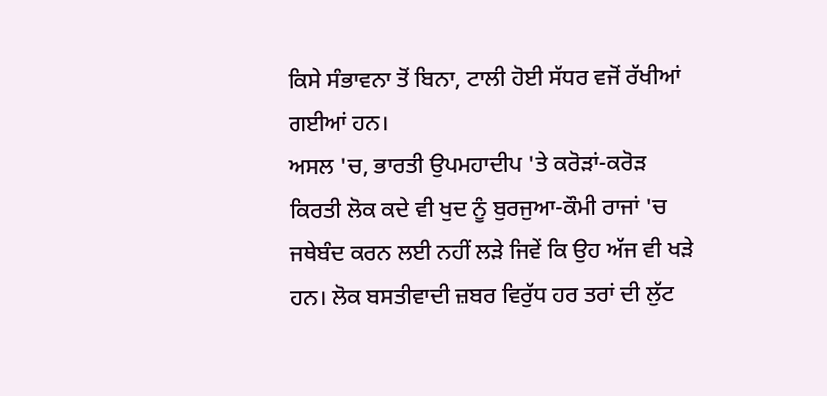ਕਿਸੇ ਸੰਭਾਵਨਾ ਤੋਂ ਬਿਨਾ, ਟਾਲੀ ਹੋਈ ਸੱਧਰ ਵਜੋਂ ਰੱਖੀਆਂ ਗਈਆਂ ਹਨ।
ਅਸਲ 'ਚ, ਭਾਰਤੀ ਉਪਮਹਾਦੀਪ 'ਤੇ ਕਰੋੜਾਂ-ਕਰੋੜ ਕਿਰਤੀ ਲੋਕ ਕਦੇ ਵੀ ਖੁਦ ਨੂੰ ਬੁਰਜੁਆ-ਕੌਮੀ ਰਾਜਾਂ 'ਚ ਜਥੇਬੰਦ ਕਰਨ ਲਈ ਨਹੀਂ ਲੜੇ ਜਿਵੇਂ ਕਿ ਉਹ ਅੱਜ ਵੀ ਖੜੇ ਹਨ। ਲੋਕ ਬਸਤੀਵਾਦੀ ਜ਼ਬਰ ਵਿਰੁੱਧ ਹਰ ਤਰਾਂ ਦੀ ਲੁੱਟ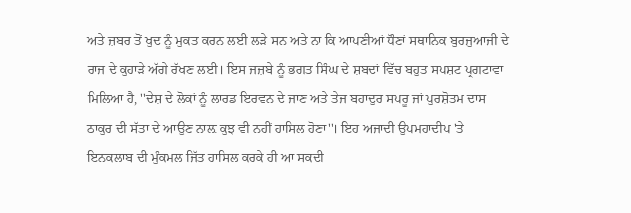ਅਤੇ ਜ਼ਬਰ ਤੋਂ ਖੁਦ ਨੂੰ ਮੁਕਤ ਕਰਨ ਲਈ ਲੜੇ ਸਨ ਅਤੇ ਨਾ ਕਿ ਆਪਣੀਆਂ ਧੌਣਾਂ ਸਥਾਨਿਕ ਬੁਰਜੁਆਜੀ ਦੇ ਰਾਜ ਦੇ ਕੁਹਾੜੇ ਅੱਗੇ ਰੱਖਣ ਲਈ। ਇਸ ਜਜ਼ਬੇ ਨੂੰ ਭਗਤ ਸਿੰਘ ਦੇ ਸ਼ਬਦਾਂ ਵਿੱਚ ਬਹੁਤ ਸਪਸ਼ਟ ਪ੍ਰਗਟਾਵਾ ਮਿਲਿਆ ਹੈ, ''ਦੇਸ਼ ਦੇ ਲੋਕਾਂ ਨੂੰ ਲਾਰਡ ਇਰਵਨ ਦੇ ਜਾਣ ਅਤੇ ਤੇਜ ਬਹਾਦੁਰ ਸਪਰੂ ਜਾਂ ਪੁਰਸ਼ੋਤਮ ਦਾਸ ਠਾਕੁਰ ਦੀ ਸੱਤਾ ਦੇ ਆਉਣ ਨਾਲ਼ ਕੁਝ ਵੀ ਨਹੀਂ ਹਾਸਿਲ ਹੋਣਾ''। ਇਹ ਅਜਾਦੀ ਉਪਮਹਾਦੀਪ 'ਤੇ ਇਨਕਲਾਬ ਦੀ ਮੁੰਕਮਲ ਜਿੱਤ ਹਾਸਿਲ ਕਰਕੇ ਹੀ ਆ ਸਕਦੀ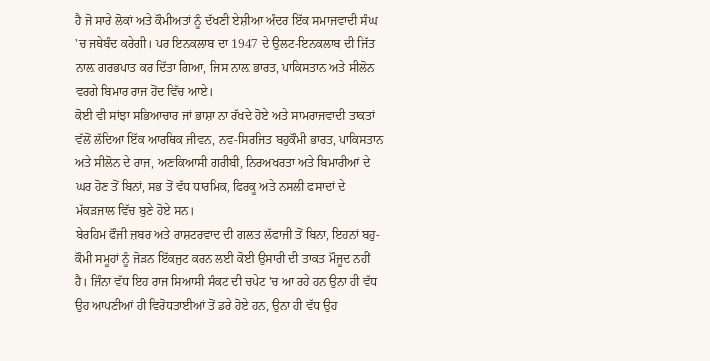ਹੈ ਜੋ ਸਾਰੇ ਲੋਕਾਂ ਅਤੇ ਕੌਮੀਅਤਾਂ ਨੂੰ ਦੱਖਣੀ ਏਸ਼ੀਆ ਅੰਦਰ ਇੱਕ ਸਮਾਜਵਾਦੀ ਸੰਘ 'ਚ ਜਥੇਬੰਦ ਕਰੇਗੀ। ਪਰ ਇਨਕਲਾਬ ਦਾ 1947 ਦੇ ਉਲਟ-ਇਨਕਲਾਬ ਦੀ ਜਿੱਤ ਨਾਲ਼ ਗਰਭਪਾਤ ਕਰ ਦਿੱਤਾ ਗਿਆ, ਜਿਸ ਨਾਲ਼ ਭਾਰਤ, ਪਾਕਿਸਤਾਨ ਅਤੇ ਸੀਲੋਨ ਵਰਗੇ ਬਿਮਾਰ ਰਾਜ ਹੋਂਦ ਵਿੱਚ ਆਏ।
ਕੋਈ ਵੀ ਸਾਂਝਾ ਸਭਿਆਚਾਰ ਜਾਂ ਭਾਸ਼ਾ ਨਾ ਰੱਖਦੇ ਹੋਏ ਅਤੇ ਸਾਮਰਾਜਵਾਦੀ ਤਾਕਤਾਂ ਵੱਲੋਂ ਲੱਦਿਆ ਇੱਕ ਆਰਥਿਕ ਜੀਵਨ, ਨਵ-ਸਿਰਜਿਤ ਬਹੁਕੌਮੀ ਭਾਰਤ, ਪਾਕਿਸਤਾਨ ਅਤੇ ਸੀਲੋਨ ਦੇ ਰਾਜ, ਅਣਕਿਆਸੀ ਗਰੀਬੀ, ਨਿਰਅਖਰਤਾ ਅਤੇ ਬਿਮਾਰੀਆਂ ਦੇ ਘਰ ਹੋਣ ਤੋਂ ਬਿਨਾਂ, ਸਭ ਤੋਂ ਵੱਧ ਧਾਰਮਿਕ, ਫਿਰਕੂ ਅਤੇ ਨਸਲੀ ਫਸਾਦਾਂ ਦੇ ਮੱਕੜਜਾਲ ਵਿੱਚ ਬੁਣੇ ਹੋਏ ਸਨ।
ਬੇਰਹਿਮ ਫੌਜੀ ਜ਼ਬਰ ਅਤੇ ਰਾਸ਼ਟਰਵਾਦ ਦੀ ਗਲਤ ਲੱਫਾਜੀ ਤੋਂ ਬਿਨਾ, ਇਹਨਾਂ ਬਹੁ-ਕੌਮੀ ਸਮੂਹਾਂ ਨੂੰ ਜੋੜਨ ਇੱਕਜੁਟ ਕਰਨ ਲਈ ਕੋਈ ਉਸਾਰੀ ਦੀ ਤਾਕਤ ਮੌਜੂਦ ਨਹੀਂ ਹੈ। ਜਿੰਨਾ ਵੱਧ ਇਹ ਰਾਜ ਸਿਆਸੀ ਸੰਕਟ ਦੀ ਚਪੇਟ 'ਚ ਆ ਰਹੇ ਹਨ ਉਨਾ ਹੀ ਵੱਧ ਉਹ ਆਪਣੀਆਂ ਹੀ ਵਿਰੋਧਤਾਈਆਂ ਤੋਂ ਡਰੇ ਹੋਏ ਹਨ, ਉਨਾ ਹੀ ਵੱਧ ਉਹ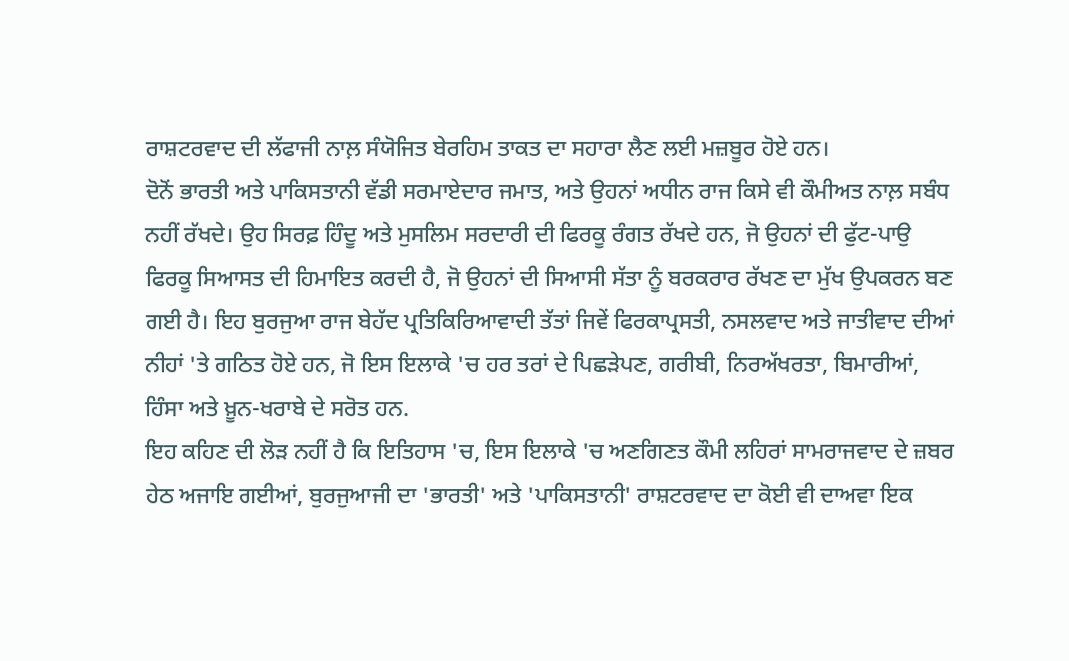ਰਾਸ਼ਟਰਵਾਦ ਦੀ ਲੱਫਾਜੀ ਨਾਲ਼ ਸੰਯੋਜਿਤ ਬੇਰਹਿਮ ਤਾਕਤ ਦਾ ਸਹਾਰਾ ਲੈਣ ਲਈ ਮਜ਼ਬੂਰ ਹੋਏ ਹਨ।
ਦੋਨੋਂ ਭਾਰਤੀ ਅਤੇ ਪਾਕਿਸਤਾਨੀ ਵੱਡੀ ਸਰਮਾਏਦਾਰ ਜਮਾਤ, ਅਤੇ ਉਹਨਾਂ ਅਧੀਨ ਰਾਜ ਕਿਸੇ ਵੀ ਕੌਮੀਅਤ ਨਾਲ਼ ਸਬੰਧ ਨਹੀਂ ਰੱਖਦੇ। ਉਹ ਸਿਰਫ਼ ਹਿੰਦੂ ਅਤੇ ਮੁਸਲਿਮ ਸਰਦਾਰੀ ਦੀ ਫਿਰਕੂ ਰੰਗਤ ਰੱਖਦੇ ਹਨ, ਜੋ ਉਹਨਾਂ ਦੀ ਫੁੱਟ-ਪਾਉ ਫਿਰਕੂ ਸਿਆਸਤ ਦੀ ਹਿਮਾਇਤ ਕਰਦੀ ਹੈ, ਜੋ ਉਹਨਾਂ ਦੀ ਸਿਆਸੀ ਸੱਤਾ ਨੂੰ ਬਰਕਰਾਰ ਰੱਖਣ ਦਾ ਮੁੱਖ ਉਪਕਰਨ ਬਣ ਗਈ ਹੈ। ਇਹ ਬੁਰਜੁਆ ਰਾਜ ਬੇਹੱਦ ਪ੍ਰਤਿਕਿਰਿਆਵਾਦੀ ਤੱਤਾਂ ਜਿਵੇਂ ਫਿਰਕਾਪ੍ਰਸਤੀ, ਨਸਲਵਾਦ ਅਤੇ ਜਾਤੀਵਾਦ ਦੀਆਂ ਨੀਹਾਂ 'ਤੇ ਗਠਿਤ ਹੋਏ ਹਨ, ਜੋ ਇਸ ਇਲਾਕੇ 'ਚ ਹਰ ਤਰਾਂ ਦੇ ਪਿਛੜੇਪਣ, ਗਰੀਬੀ, ਨਿਰਅੱਖਰਤਾ, ਬਿਮਾਰੀਆਂ, ਹਿੰਸਾ ਅਤੇ ਖ਼ੂਨ-ਖਰਾਬੇ ਦੇ ਸਰੋਤ ਹਨ.
ਇਹ ਕਹਿਣ ਦੀ ਲੋੜ ਨਹੀਂ ਹੈ ਕਿ ਇਤਿਹਾਸ 'ਚ, ਇਸ ਇਲਾਕੇ 'ਚ ਅਣਗਿਣਤ ਕੌਮੀ ਲਹਿਰਾਂ ਸਾਮਰਾਜਵਾਦ ਦੇ ਜ਼ਬਰ ਹੇਠ ਅਜਾਇ ਗਈਆਂ, ਬੁਰਜੁਆਜੀ ਦਾ 'ਭਾਰਤੀ' ਅਤੇ 'ਪਾਕਿਸਤਾਨੀ' ਰਾਸ਼ਟਰਵਾਦ ਦਾ ਕੋਈ ਵੀ ਦਾਅਵਾ ਇਕ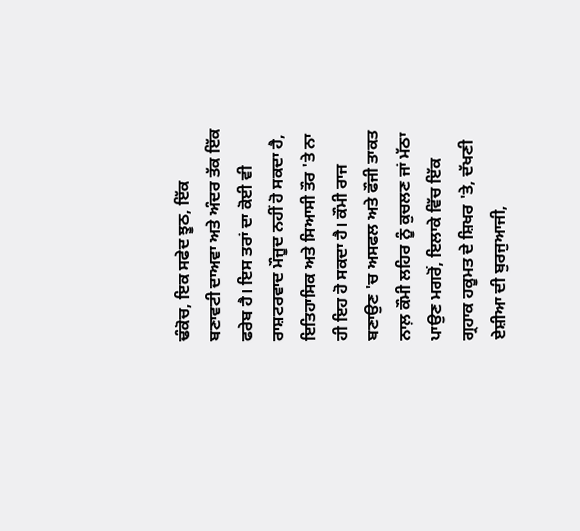ਢੰਕੋਚ, ਇਕ ਸਫੇਦ ਝੂਠ, ਇੱਕ ਬਣਾਵਟੀ ਦਾਅਵਾ ਅਤੇ ਅੰਦਰ ਤੱਕ ਇੱਕ ਫਰੇਬ ਹੈ। ਇਸ ਤਰਾਂ ਦਾ ਕੋਈ ਵੀ ਰਾਸ਼ਟਰਵਾਦ ਮੌਜੂਦ ਨਹੀਂ ਹੋ ਸਕਦਾ ਹੈ, ਇਤਿਹਾਸਿਕ ਅਤੇ ਸਿਆਸੀ ਤੌਰ 'ਤੇ ਨਾ ਹੀ ਇਹ ਹੋ ਸਕਦਾ ਹੈ। ਕੌਮੀ ਰਾਜ ਬਣਾਉਣ 'ਚ ਅਸਫਲ ਅਤੇ ਫੌਜੀ ਤਾਕਤ ਨਾਲ਼ ਕੌਮੀ ਲਹਿਰ ਨੂੰ ਕੁਚਲਣ ਜਾਂ ਮੱਠਾ ਪਾਉਣ ਮਗਰੋਂ, ਇਲਾਕੇ ਵਿੱਚ ਇੱਕ ਗ੍ਰਹਾਕ ਹਕੂਮਤ ਦੇ ਸ਼ਿਖਰ 'ਤੇ, ਦੱਖਣੀ ਏਸ਼ੀਆ ਦੀ ਬੁਰਜੁਆਜੀ,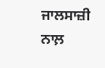ਜਾਲਸਾਜ਼ੀ ਨਾਲ਼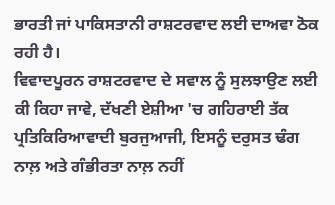ਭਾਰਤੀ ਜਾਂ ਪਾਕਿਸਤਾਨੀ ਰਾਸ਼ਟਰਵਾਦ ਲਈ ਦਾਅਵਾ ਠੋਕ ਰਹੀ ਹੈ।
ਵਿਵਾਦਪੂਰਨ ਰਾਸ਼ਟਰਵਾਦ ਦੇ ਸਵਾਲ ਨੂੰ ਸੁਲਝਾਉਣ ਲਈ ਕੀ ਕਿਹਾ ਜਾਵੇ, ਦੱਖਣੀ ਏਸ਼ੀਆ 'ਚ ਗਹਿਰਾਈ ਤੱਕ ਪ੍ਰਤਿਕਿਰਿਆਵਾਦੀ ਬੁਰਜੁਆਜੀ, ਇਸਨੂੰ ਦਰੁਸਤ ਢੰਗ ਨਾਲ਼ ਅਤੇ ਗੰਭੀਰਤਾ ਨਾਲ਼ ਨਹੀਂ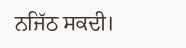ਨਜਿੱਠ ਸਕਦੀ।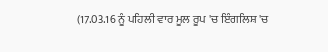(17.03.16 ਨੂੰ ਪਹਿਲੀ ਵਾਰ ਮੂਲ ਰੂਪ 'ਚ ਇੰਗਲਿਸ਼ 'ਚ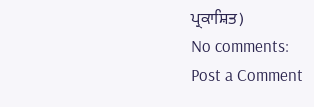ਪ੍ਰਕਾਸ਼ਿਤ)
No comments:
Post a Comment